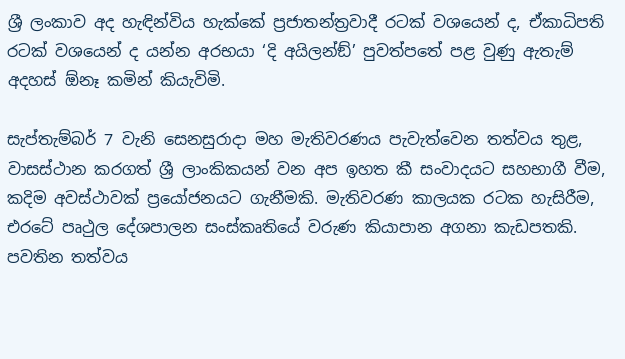ශ්‍රී ලංකාව අද හැඳින්විය හැක්කේ ප්‍රජාතන්ත්‍රවාදී රටක් වශයෙන් ද, ඒකාධිපති රටක් වශයෙන් ද යන්න අරභයා ‘දි අයිලන්ඞ්’ පුවත්පතේ පළ වුණු ඇතැම් අදහස් ඕනෑ කමින් කියැවිමි.

සැප්තැම්බර් 7 වැනි සෙනසුරාදා මහ මැතිවරණය පැවැත්වෙන තත්වය තුළ, වාසස්ථාන කරගත් ශ්‍රී ලාංකිකයන් වන අප ඉහත කී සංවාදයට සහභාගී වීම, කදිම අවස්ථාවක් ප්‍රයෝජනයට ගැනීමකි. මැතිවරණ කාලයක රටක හැසිරීම, එරටේ පෘථුල දේශපාලන සංස්කෘතියේ වරුණ කියාපාන අගනා කැඩපතකි. පවතින තත්වය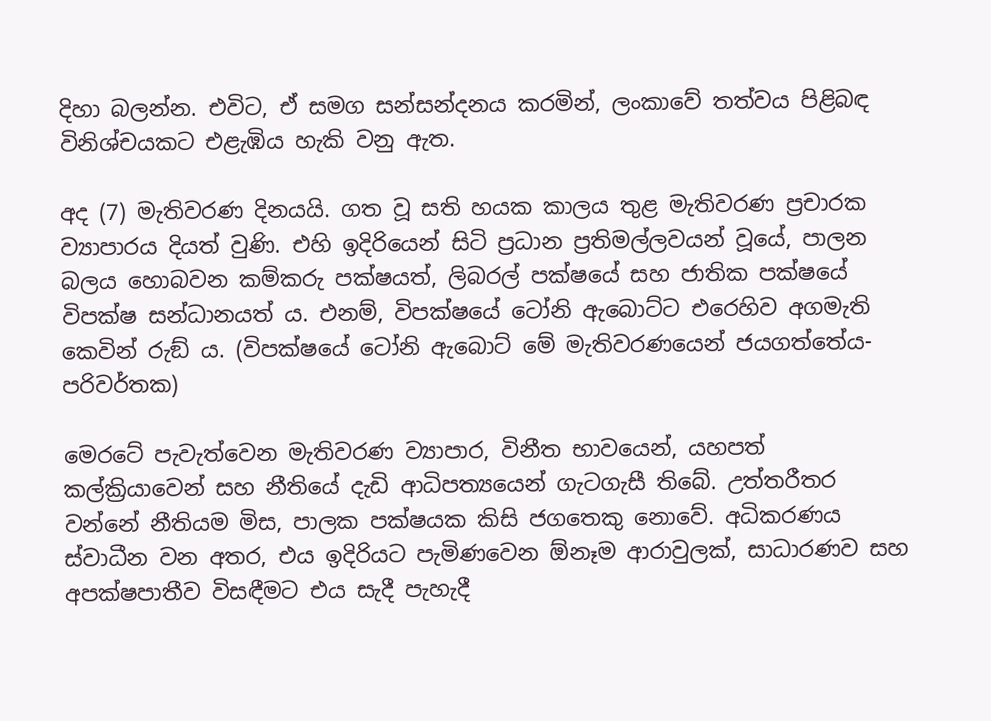දිහා බලන්න. එවිට, ඒ සමග සන්සන්දනය කරමින්, ලංකාවේ තත්වය පිළිබඳ විනිශ්චයකට එළැඹිය හැකි වනු ඇත.

අද (7) මැතිවරණ දිනයයි. ගත වූ සති හයක කාලය තුළ මැතිවරණ ප්‍රචාරක ව්‍යාපාරය දියත් වුණි. එහි ඉදිරියෙන් සිටි ප්‍රධාන ප්‍රතිමල්ලවයන් වූයේ, පාලන බලය හොබවන කම්කරු පක්ෂයත්, ලිබරල් පක්ෂයේ සහ ජාතික පක්ෂයේ විපක්ෂ සන්ධානයත් ය. එනම්, විපක්ෂයේ ටෝනි ඇබොට්ට එරෙහිව අගමැති කෙවින් රුඞ් ය. (විපක්ෂයේ ටෝනි ඇබොට් මේ මැතිවරණයෙන් ජයගත්තේය-පරිවර්තක)

මෙරටේ පැවැත්වෙන මැතිවරණ ව්‍යාපාර, විනීත භාවයෙන්, යහපත් කල්ක්‍රියාවෙන් සහ නීතියේ දැඩි ආධිපත්‍යයෙන් ගැටගැසී තිබේ. උත්තරීතර වන්නේ නීතියම මිස, පාලක පක්ෂයක කිසි ජගතෙකු නොවේ. අධිකරණය ස්වාධීන වන අතර, එය ඉදිරියට පැමිණවෙන ඕනෑම ආරාවුලක්, සාධාරණව සහ අපක්ෂපාතීව විසඳීමට එය සැදී පැහැදී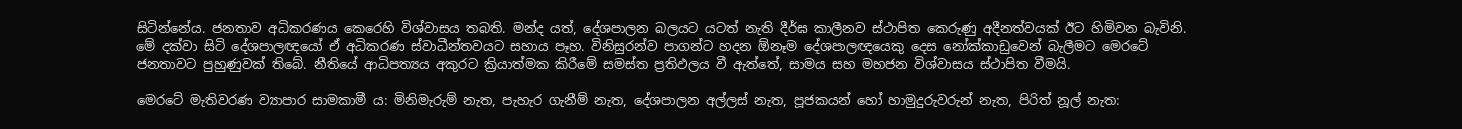සිටින්නේය. ජනතාව අධිකරණය කෙරෙහි විශ්වාසය තබති. මන්ද යත්, දේශපාලන බලයට යටත් නැති දීර්ඝ කාලීනව ස්ථාපිත කෙරුණු අදීනත්වයක් ඊට හිමිවන බැවිනි. මේ දක්වා සිටි දේශපාලඥයෝ ඒ අධිකරණ ස්වාධීන්තවයට සහාය පෑහ. විනිසුරන්ව පාගන්ට හදන ඕනෑම දේශපාලඥයෙකු දෙස නෝක්කාඩුවෙන් බැලීමට මෙරටේ ජනතාවට පුහුණුවක් තිබේ. නීතියේ ආධිපත්‍යය අකුරට ක්‍රියාත්මක කිරීමේ සමස්ත ප්‍රතිඵලය වී ඇත්තේ, සාමය සහ මහජන විශ්වාසය ස්ථාපිත වීමයි.

මෙරටේ මැතිවරණ ව්‍යාපාර සාමකාමී ය: මිනිමැරුම් නැත, පැහැර ගැනීම් නැත, දේශපාලන අල්ලස් නැත, පූජකයන් හෝ හාමුදුරුවරුන් නැත, පිරිත් නූල් නැත: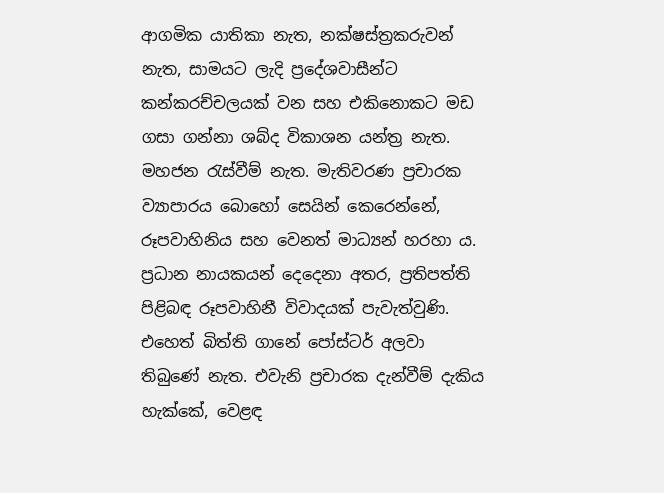ආගමික යාතිකා නැත, නක්ෂස්ත්‍රකරුවන් නැත, සාමයට ලැදි ප්‍රදේශවාසීන්ට කන්කරච්චලයක් වන සහ එකිනොකට මඩ ගසා ගන්නා ශබ්ද විකාශන යන්ත්‍ර නැත. මහජන රැස්වීම් නැත. මැතිවරණ ප්‍රචාරක ව්‍යාපාරය බොහෝ සෙයින් කෙරෙන්නේ, රූපවාහිනිය සහ වෙනත් මාධ්‍යන් හරහා ය. ප්‍රධාන නායකයන් දෙදෙනා අතර, ප්‍රතිපත්ති පිළිබඳ රූපවාහිනී විවාදයක් පැවැත්වුණි. එහෙත් බිත්ති ගානේ පෝස්ටර් අලවා තිබුණේ නැත. එවැනි ප්‍රචාරක දැන්වීම් දැකිය හැක්කේ, වෙළඳ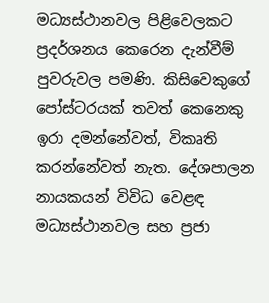මධ්‍යස්ථානවල පිළිවෙලකට ප්‍රදර්ශනය කෙරෙන දැන්වීම් පුවරුවල පමණි. කිසිවෙකුගේ පෝස්ටරයක් තවත් කෙනෙකු ඉරා දමන්නේවත්, විකෘති කරන්නේවත් නැත. දේශපාලන නායකයන් විවිධ වෙළඳ මධ්‍යස්ථානවල සහ ප්‍රජා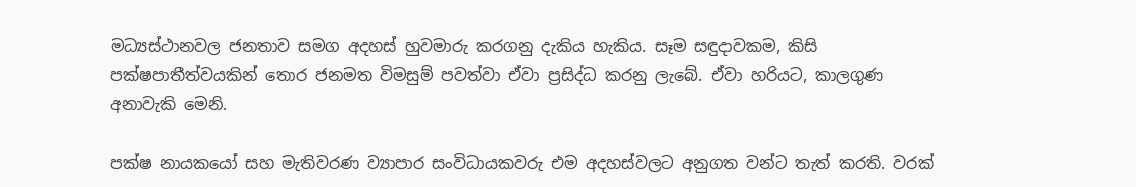මධ්‍යස්ථානවල ජනතාව සමග අදහස් හුවමාරු කරගනු දැකිය හැකිය. සෑම සඳුදාවකම, කිසි පක්ෂපාතීත්වයකින් තොර ජනමත විමසුම් පවත්වා ඒවා ප්‍රසිද්ධ කරනු ලැබේ. ඒවා හරියට, කාලගුණ අනාවැකි මෙනි.

පක්ෂ නායකයෝ සහ මැතිවරණ ව්‍යාපාර සංවිධායකවරු එම අදහස්වලට අනුගත වන්ට තැත් කරති. වරක්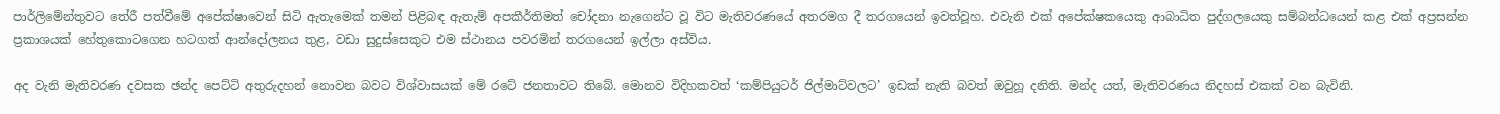පාර්ලිමේන්තුවට තේරී පත්වීමේ අපේක්ෂාවෙන් සිටි ඇතැමෙක් තමන් පිළිබඳ ඇතැම් අපකීර්තිමත් චෝදනා නැගෙන්ට වූ විට මැතිවරණයේ අතරමග දී තරගයෙන් ඉවත්වූහ. එවැනි එක් අපේක්ෂකයෙකු ආබාධිත පුද්ගලයෙකු සම්බන්ධයෙන් කළ එක් අප්‍රසන්න ප්‍රකාශයක් හේතුකොටගෙන හටගත් ආන්දෝලනය තුළ, වඩා සුදුස්සෙකුට එම ස්ථානය පවරමින් තරගයෙන් ඉල්ලා අස්විය.

අද වැනි මැතිවරණ දවසක ඡන්ද පෙට්ටි අතුරුදහන් නොවන බවට විශ්වාසයක් මේ රටේ ජනතාවට තිබේ. මොනව විදිහකවත් ‘කම්පියුටර් ජිල්මාට්වලට’ ඉඩක් නැති බවත් ඔවුහූ දනිති. මන්ද යත්, මැතිවරණය නිදහස් එකක් වන බැවිනි.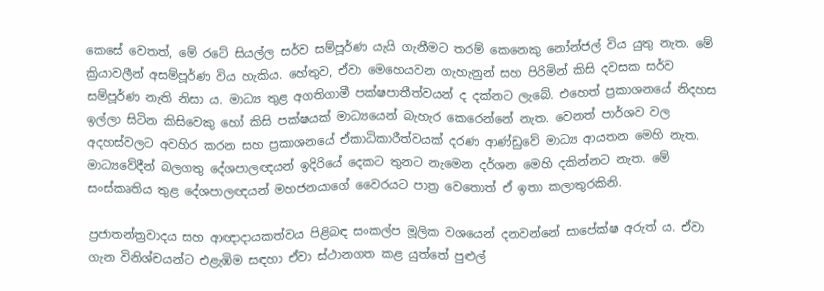කෙසේ වෙතත්, මේ රටේ සියල්ල සර්ව සම්පූර්ණ යැයි ගැනීමට තරම් කෙනෙකු නෝන්ජල් විය යුතු නැත. මේ ක්‍රියාවලීන් අසම්පූර්ණ විය හැකිය. හේතුව, ඒවා මෙහෙයවන ගැහැනුන් සහ පිරිමින් කිසි දවසක සර්ව සම්පූර්ණ නැති නිසා ය. මාධ්‍ය තුළ අගතිගාමී පක්ෂපාතීත්වයන් ද දක්නට ලැබේ. එහෙත් ප්‍රකාශනයේ නිදහස ඉල්ලා සිටින කිසිවෙකු හෝ කිසි පක්ෂයක් මාධ්‍යයෙන් බැහැර කෙරෙන්නේ නැත. වෙනත් පාර්ශව වල අදහස්වලට අවහිර කරන සහ ප්‍රකාශනයේ ඒකාධිකාරීත්වයක් දරණ ආණ්ඩුවේ මාධ්‍ය ආයතන මෙහි නැත. මාධ්‍යවේදීන් බලගතු දේශපාලඥයන් ඉදිරියේ දෙකට තුනට නැමෙන දර්ශන මෙහි දකින්නට නැත. මේ සංස්කෘතිය තුළ දේශපාලඥයන් මහජනයාගේ වෛරයට පාත්‍ර වෙතොත් ඒ ඉතා කලාතුරකිනි.

ප්‍රජාතන්ත්‍රවාදය සහ ආඥාදායකත්වය පිළිබඳ සංකල්ප මූලික වශයෙන් දනවන්නේ සාපේක්ෂ අරුත් ය. ඒවා ගැන විනිශ්චයන්ට එළැඹිම සඳහා ඒවා ස්ථානගත කළ යුත්තේ පුළුල්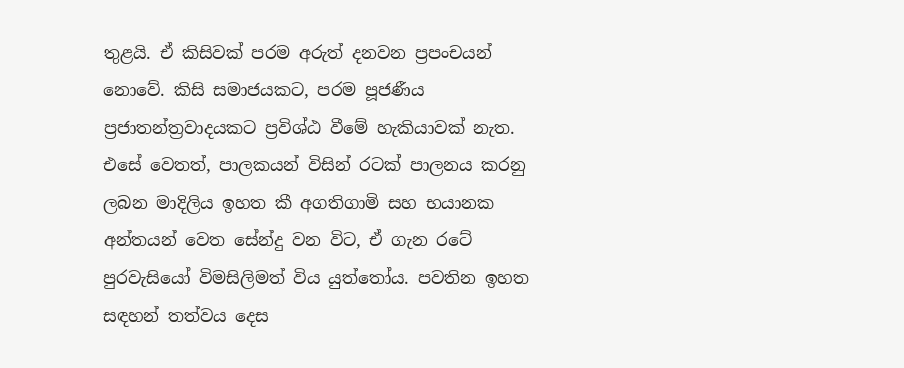තුළයි. ඒ කිසිවක් පරම අරුත් දනවන ප්‍රපංචයන් නොවේ. කිසි සමාජයකට, පරම පූජණීය ප්‍රජාතන්ත්‍රවාදයකට ප්‍රවිශ්ඨ වීමේ හැකියාවක් නැත. එසේ වෙතත්, පාලකයන් විසින් රටක් පාලනය කරනු ලබන මාදිලිය ඉහත කී අගතිගාමි සහ භයානක අන්තයන් වෙත සේන්දු වන විට, ඒ ගැන රටේ පුරවැසියෝ විමසිලිමත් විය යුත්තෝය. පවතින ඉහත සඳහන් තත්වය දෙස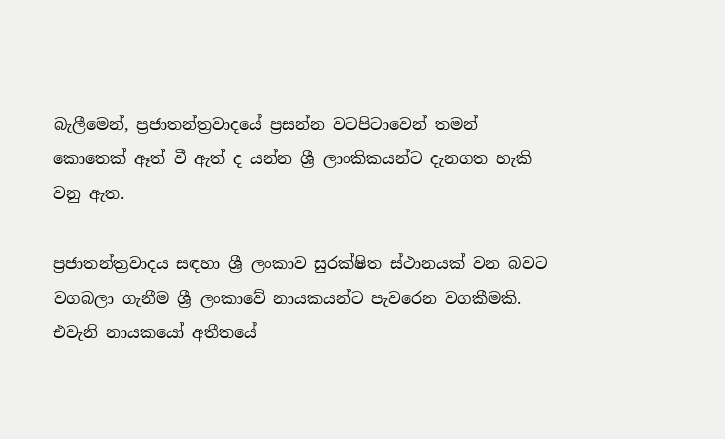බැලීමෙන්, ප්‍රජාතන්ත්‍රවාදයේ ප්‍රසන්න වටපිටාවෙන් තමන් කොතෙක් ඈත් වී ඇත් ද යන්න ශ්‍රී ලාංකිකයන්ට දැනගත හැකි වනු ඇත.

ප්‍රජාතන්ත්‍රවාදය සඳහා ශ්‍රී ලංකාව සුරක්ෂිත ස්ථානයක් වන බවට වගබලා ගැනීම ශ්‍රී ලංකාවේ නායකයන්ට පැවරෙන වගකීමකි. එවැනි නායකයෝ අතීතයේ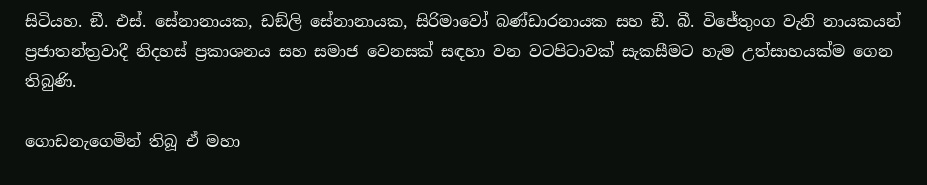සිටියහ. ඞී. එස්. සේනානායක, ඩඞ්ලි සේනානායක, සිරිමාවෝ බණ්ඩාරනායක සහ ඞී. බී. විජේතුංග වැනි නායකයන් ප්‍රජාතන්ත්‍රවාදී නිදහස් ප්‍රකාශනය සහ සමාජ වෙනසක් සඳහා වන වටපිටාවක් සැකසීමට හැම උත්සාහයක්ම ගෙන තිබුණි.

ගොඩනැගෙමින් තිබූ ඒ මහා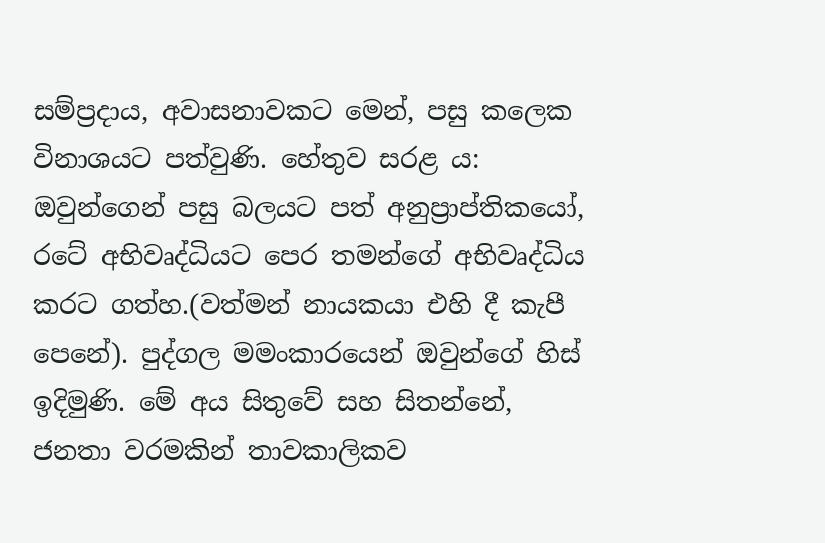සම්ප්‍රදාය, අවාසනාවකට මෙන්, පසු කලෙක විනාශයට පත්වුණි. හේතුව සරළ ය: ඔවුන්ගෙන් පසු බලයට පත් අනුප්‍රාප්තිකයෝ, රටේ අභිවෘද්ධියට පෙර තමන්ගේ අභිවෘද්ධිය කරට ගත්හ.(වත්මන් නායකයා එහි දී කැපී පෙනේ). පුද්ගල මමංකාරයෙන් ඔවුන්ගේ හිස් ඉදිමුණි. මේ අය සිතුවේ සහ සිතන්නේ, ජනතා වරමකින් තාවකාලිකව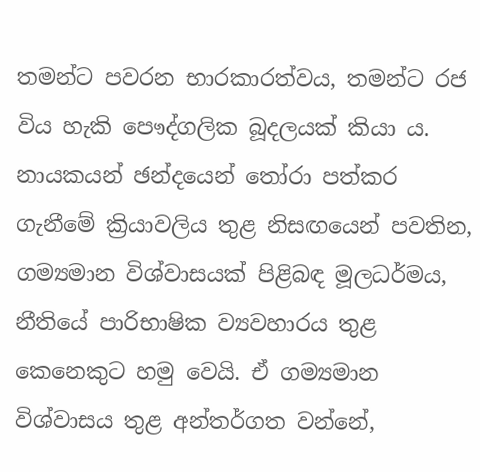තමන්ට පවරන භාරකාරත්වය, තමන්ට රජ විය හැකි පෞද්ගලික බූදලයක් කියා ය. නායකයන් ඡන්දයෙන් තෝරා පත්කර ගැනීමේ ක්‍රියාවලිය තුළ නිසඟයෙන් පවතින, ගම්‍යමාන විශ්වාසයක් පිළිබඳ මූලධර්මය, නීතියේ පාරිභාෂික ව්‍යවහාරය තුළ කෙනෙකුට හමු වෙයි. ඒ ගම්‍යමාන විශ්වාසය තුළ අන්තර්ගත වන්නේ,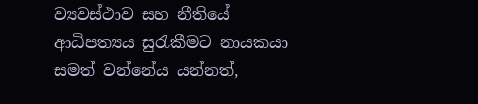ව්‍යවස්ථාව සහ නීතියේ ආධිපත්‍යය සුරැකීමට නායකයා සමත් වන්නේය යන්නත්,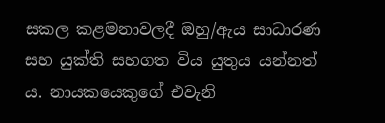සකල කළමනාවලදී ඔහු/ඇය සාධාරණ සහ යුක්ති සහගත විය යුතුය යන්නත් ය. නායකයෙකුගේ එවැනි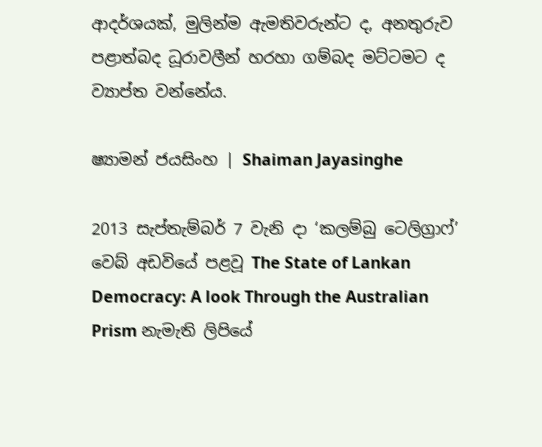ආදර්ශයක්, මුලින්ම ඇමතිවරුන්ට ද, අනතුරුව පළාත්බද ධූරාවලීන් හරහා ගම්බද මට්ටමට ද ව්‍යාප්ත වන්නේය.

ෂ්‍යාමන් ජයසිංහ | Shaiman Jayasinghe

2013 සැප්තැම්බර් 7 වැනි දා ‘කලම්බු ටෙලිග්‍රාෆ්’ වෙබ් අඩවියේ පළවූ The State of Lankan Democracy: A look Through the Australian Prism නැමැති ලිපියේ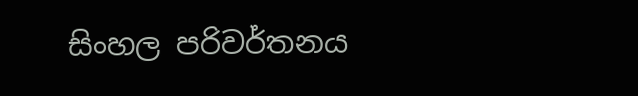සිංහල පරිවර්තනය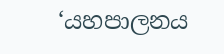‘යහපාලනය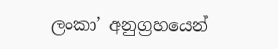ලංකා’ අනුග්‍රහයෙන්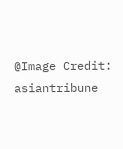@Image Credit: asiantribune